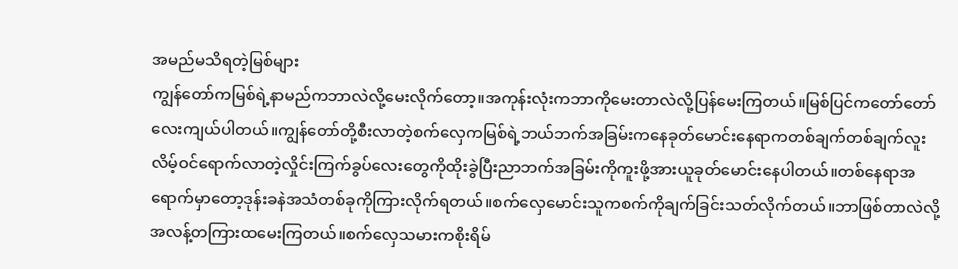အမည်မသိရတဲ့မြစ်များ
ကျွန်တော်ကမြစ်ရဲ့နာမည်ကဘာလဲလို့မေးလိုက်တော့။အကုန်းလုံးကဘာကိုမေးတာလဲလို့ပြန်မေးကြတယ်။မြစ်ပြင်ကတော်တော်လေးကျယ်ပါတယ်။ကျွန်တော်တို့စီးလာတဲ့စက်လှေကမြစ်ရဲ့ဘယ်ဘက်အခြမ်းကနေခုတ်မောင်းနေရာကတစ်ချက်တစ်ချက်လူးလိမ့်ဝင်ရောက်လာတဲ့လှိုင်းကြက်ခွပ်လေးတွေကိုထိုးခွဲပြီးညာဘက်အခြမ်းကိုကူးဖို့အားယူခုတ်မောင်းနေပါတယ်။တစ်နေရာအရောက်မှာတော့ဒုန်းခနဲအသံတစ်ခုကိုကြားလိုက်ရတယ်။စက်လှေမောင်းသူကစက်ကိုချက်ခြင်းသတ်လိုက်တယ်။ဘာဖြစ်တာလဲလို့အလန့်တကြားထမေးကြတယ်။စက်လှေသမားကစိုးရိမ်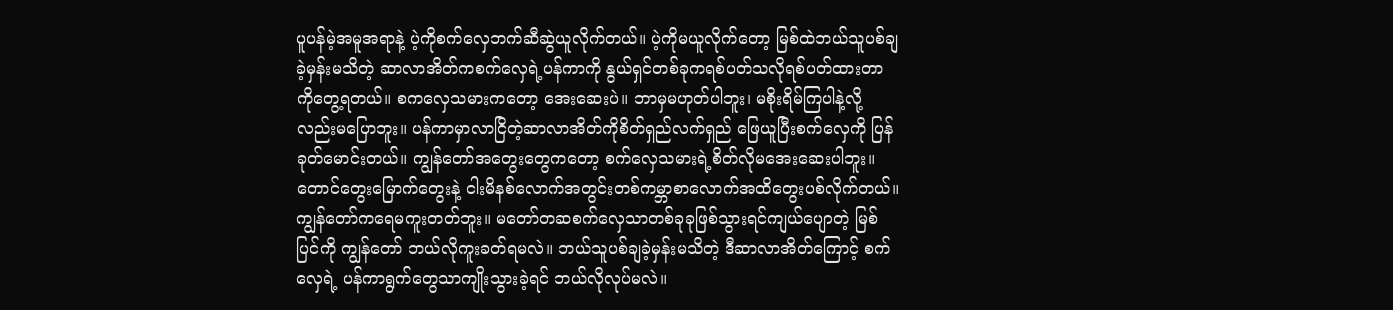ပူပန်မဲ့အမူအရာနဲ့ ပဲ့ကိုစက်လှေဘက်ဆီဆွဲယူလိုက်တယ်။ ပဲ့ကိုမယူလိုက်တော့ မြစ်ထဲဘယ်သူပစ်ချခဲ့မှန်းမသိတဲ့ ဆာလာအိတ်ကစက်လှေရဲ့ပန်ကာကို နွယ်ရှင်တစ်ခုကရစ်ပတ်သလိုရစ်ပတ်ထားတာကိုတွေ့ရတယ်။ စကလှေသမားကတော့ အေးဆေးပဲ။ ဘာမှမဟုတ်ပါဘူး၊ မစိုးရိမ်ကြပါနဲ့လို့လည်းမပြောဘူး။ ပန်ကာမှာလာငြိတဲ့ဆာလာအိတ်ကိုစိတ်ရှည်လက်ရှည် ဖြေယူပြီးစက်လှေကို ပြန်ခုတ်မောင်းတယ်။ ကျွန်တော်အတွေးတွေကတော့ စက်လှေသမားရဲ့စိတ်လိုမအေးဆေးပါဘူး။ တောင်တွေးမြောက်တွေးနဲ့ ငါးမိနစ်လောက်အတွင်းတစ်ကမ္ဘာစာလောက်အထိတွေးပစ်လိုက်တယ်။ ကျွန်တော်ကရေမကူးတတ်ဘူး။ မတော်တဆစက်လှေသာတစ်ခုခုဖြစ်သွားရင်ကျယ်ပျောတဲ့ မြစ်ပြင်ကို ကျွန်တော် ဘယ်လိုကူးခတ်ရမလဲ။ ဘယ်သူပစ်ချခဲ့မှန်းမသိတဲ့ ဒီဆာလာအိတ်ကြောင့် စက်လှေရဲ့ ပန်ကာရွက်တွေသာကျိုးသွားခဲ့ရင် ဘယ်လိုလုပ်မလဲ။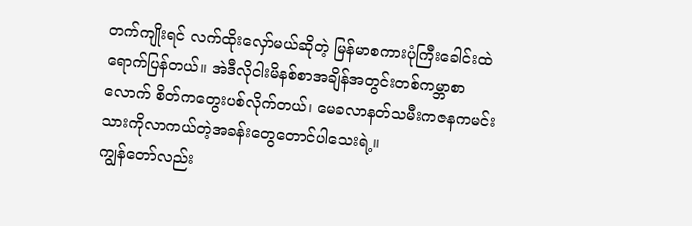တက်ကျိုးရင် လက်ထိုးလှော်မယ်ဆိုတဲ့ မြန်မာစကားပုံကြီးခေါင်းထဲရောက်ပြန်တယ်။ အဲဒီလိုငါးမိနစ်စာအချိန်အတွင်းတစ်ကမ္ဘာစာလောက် စိတ်ကတွေးပစ်လိုက်တယ်၊ မေခလာနတ်သမီးကဇနကမင်းသားကိုလာကယ်တဲ့အခန်းတွေတောင်ပါသေးရဲ့။
ကျွန်တော်လည်း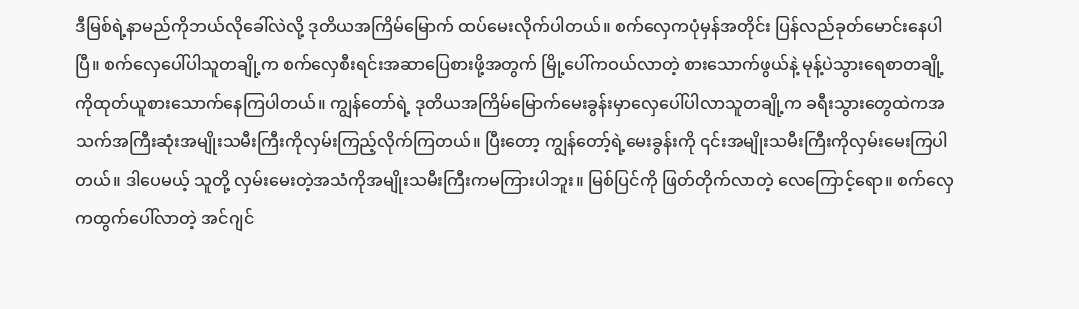ဒီမြစ်ရဲ့နာမည်ကိုဘယ်လိုခေါ်လဲလို့ ဒုတိယအကြိမ်မြောက် ထပ်မေးလိုက်ပါတယ်။ စက်လှေကပုံမှန်အတိုင်း ပြန်လည်ခုတ်မောင်းနေပါပြီ။ စက်လှေပေါ်ပါသူတချို့က စက်လှေစီးရင်းအဆာပြေစားဖို့အတွက် မြို့ပေါ်ကဝယ်လာတဲ့ စားသောက်ဖွယ်နဲ့ မုန့်ပဲသွားရေစာတချို့ကိုထုတ်ယူစားသောက်နေကြပါတယ်။ ကျွန်တော်ရဲ့ ဒုတိယအကြိမ်မြောက်မေးခွန်းမှာလှေပေါ်ပါလာသူတချို့က ခရီးသွားတွေထဲကအသက်အကြီးဆုံးအမျိုးသမီးကြီးကိုလှမ်းကြည့်လိုက်ကြတယ်။ ပြီးတော့ ကျွန်တော့်ရဲ့မေးခွန်းကို ၎င်းအမျိုးသမီးကြီးကိုလှမ်းမေးကြပါတယ်။ ဒါပေမယ့် သူတို့ လှမ်းမေးတဲ့အသံကိုအမျိုးသမီးကြီးကမကြားပါဘူး။ မြစ်ပြင်ကို ဖြတ်တိုက်လာတဲ့ လေကြောင့်ရော။ စက်လှေကထွက်ပေါ်လာတဲ့ အင်ဂျင်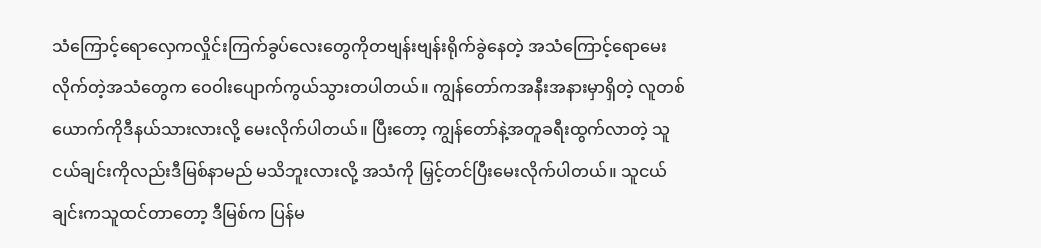သံကြောင့်ရောလှေကလှိုင်းကြက်ခွပ်လေးတွေကိုတဗျန်းဗျန်းရိုက်ခွဲနေတဲ့ အသံကြောင့်ရောမေးလိုက်တဲ့အသံတွေက ဝေဝါးပျောက်ကွယ်သွားတပါတယ်။ ကျွန်တော်ကအနီးအနားမှာရှိတဲ့ လူတစ်ယောက်ကိုဒီနယ်သားလားလို့ မေးလိုက်ပါတယ်။ ပြီးတော့ ကျွန်တော်နဲ့အတူခရီးထွက်လာတဲ့ သူငယ်ချင်းကိုလည်းဒီမြစ်နာမည် မသိဘူးလားလို့ အသံကို မြှင့်တင်ပြီးမေးလိုက်ပါတယ်။ သူငယ်ချင်းကသူထင်တာတော့ ဒီမြစ်က ပြန်မ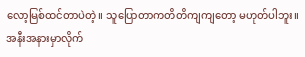လော့မြစ်ထင်တာပဲတဲ့။ သူပြောတာကတိတိကျကျတော့ မဟုတ်ပါဘူး။ အနီးအနားမှာလိုက်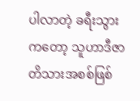ပါလာတဲ့ ခရီးသွားကတော့ သူဟာဒီဇာတိသားအစစ်ဖြစ်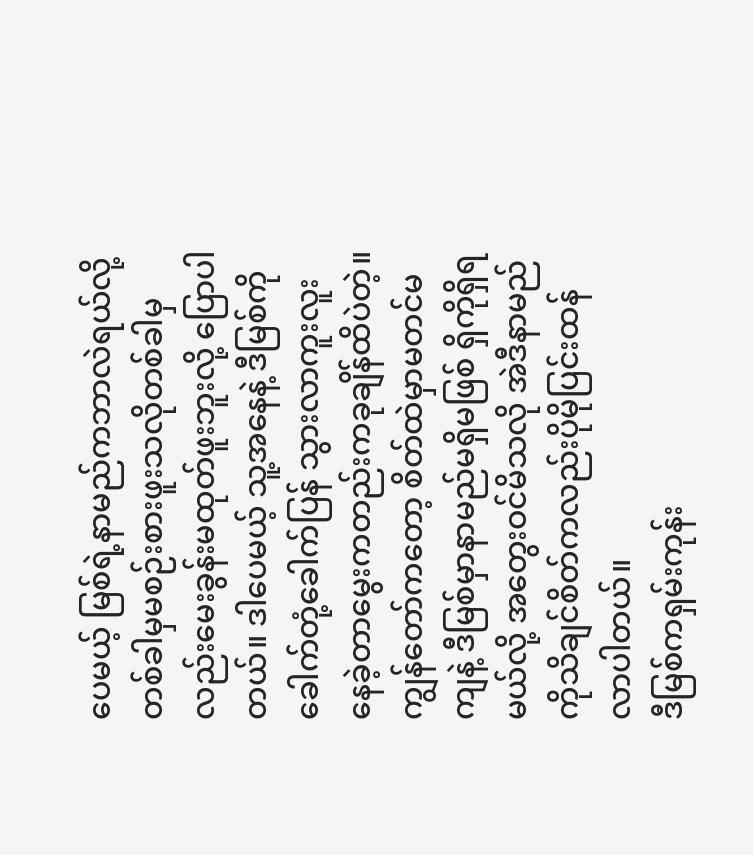ပေမယ့် မြစ်ရဲ့နာမည်ကဘာလဲရယ်လို့ တစ်ခါမှမစဉ်းစားဖူးသလိုတစ်ခါမှလည်းမေးခွန်းမထုတ်ဖူးဘူးလို့ ပြောပါတယ်။ ဒါပေမယ့် သူ့အနေနဲ့ ဒီမြစ်ကိုခေါက်တုံ့ခေါက်ပြန် သွားလာကူးလူးနေခဲ့တာမွေးကတည်းကခုချိန်ထိပဲတဲ့။ ကျွန်တော်ကတော့ စိတ်ထဲမှာမတင်မကျနဲ့ ဒီမြစ်မှာနာမည်မရှိမဖြစ် ရှိကိုရှိရမယ်လို့ အတွေးဝင်မိသလို အဲဒီနာမည်ကိုသိချင်စိတ်ကလည်းပိုမိုပြင်းထန်လာပါတယ်။
ဒီမြစ်ကရှမ်းကုန်း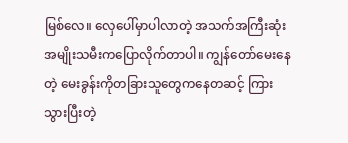မြစ်လေ။ လှေပေါ်မှာပါလာတဲ့ အသက်အကြီးဆုံးအမျိုးသမီးကပြောလိုက်တာပါ။ ကျွန်တော်မေးနေတဲ့ မေးခွန်းကိုတခြားသူတွေကနေတဆင့် ကြားသွားပြီးတဲ့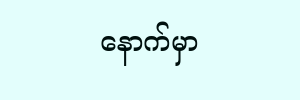နောက်မှာ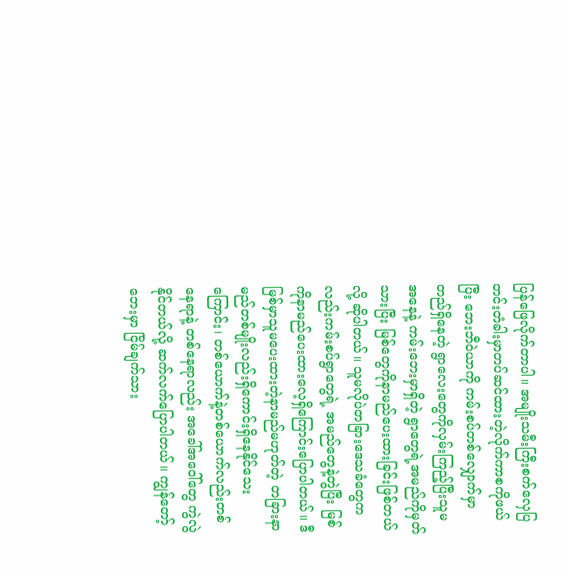ပြန်ဖြေလိုက်တာပါ။ အမျိုးသမီးကြီးစက်လှေပြတင်းတံခါးမှာတပ်ဆင်ထားတဲ့လိုက်ကာစကိုဖယ်ပြီး ဘေးဘီဝဲယာကို ကမ်းစပ်တစ်လျှောက်မှာတည်ရှိနေတဲ့ ရွာလေးတွေကိုလှမ်းကြည့်ပြီးသူမအနေနဲ့ ကမ်းဘေးမှာရှိတဲ့ ရွာတွေရဲ့အမည်ကိုမှတ်သားပြီး မြစ်တွေကိုနာမည်ပေးထားခြင်းဖြစ်တယ်လို့ ဆိုပါတယ်။ သူမလိုပဲတခြားဒေသခံတွေကလည်းကမ်းစပ်ရွာတွေရဲ့ အမည်တွေနဲ့တွဲပြီး မြစ်ကိုနာမည်ပေးထားလေ့ရှိကြောင်းပြောပါတယ်။ ဒီမြစ်မှာသူမပေးထားတဲ့နာမည်မဟုတ်တဲ့ တခြားနာမည်တစ်မျိုးလည်းရှိကောင်းရှိနေနိုင်သေးကြောင်း၊ တစ်ယောက်နဲ့တစ်ယောက်လည်းတစ်နေရာနဲ့ တစ်နေရာလည်း အခေါ်အဝေါ်တွေ ကွဲလွဲနိုင်တယ်လို့ ဆက်လက်ပြောပါတယ်။ ကျွန်တော့်ဘေးမှာ ငြိမ်ချက်သား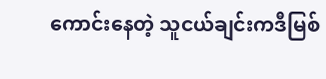ကောင်းနေတဲ့ သူငယ်ချင်းကဒီမြစ်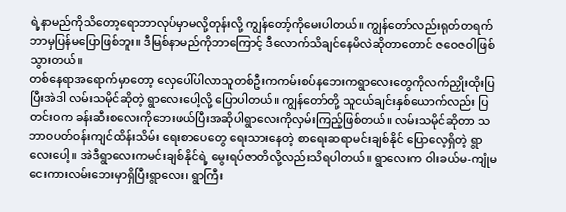ရဲ့နာမည်ကိုသိတော့ရောဘာလုပ်မှာမလို့တုန်းလို့ ကျွန်တော့်ကိုမေးပါတယ်။ ကျွန်တော်လည်းရုတ်တရက် ဘာမှပြန်မပြောဖြစ်ဘူး။ ဒီမြစ်နာမည်ကိုဘာကြောင့် ဒီလောက်သိချင်နေမိလဲဆိုတာတောင် ဇဝေဇဝါဖြစ်သွားတယ်။
တစ်နေရာအရောက်မှာတော့ လှေပေါ်ပါလာသူတစ်ဦးကကမ်းစပ်နဘေးကရွာလေးတွေကိုလက်ညှိုးထိုးပြပြီးအဲဒါ လမ်းသမိုင်ဆိုတဲ့ ရွာလေးပေါ့လို့ ပြောပါတယ်။ ကျွန်တော်တို့ သူငယ်ချင်းနှစ်ယောက်လည်း ပြတင်းဝက ခန်းဆီးစလေးကိုဘေးဖယ်ပြီးအဆိုပါရွာလေးကိုလှမ်းကြည့်ဖြစ်တယ်။ လမ်းသမိုင်ဆိုတာ သဘာဝပတ်ဝန်းကျင်ထိန်းသိမ်း ရေးစာပေတွေ ရေးသားနေတဲ့ စာရေးဆရာမင်းချစ်နိုင် ပြောလေ့ရှိတဲ့ ရွာလေးပေါ့။ အဲဒီရွာလေးကမင်းချစ်နိုင်ရဲ့ မွေးရပ်ဇာတိလို့လည်းသိရပါတယ်။ ရွာလေးက ဝါးခယ်မ-ကျုံမငေးကားလမ်းဘေးမှာရှိပြီးရွာလေး၊ ရွာကြီး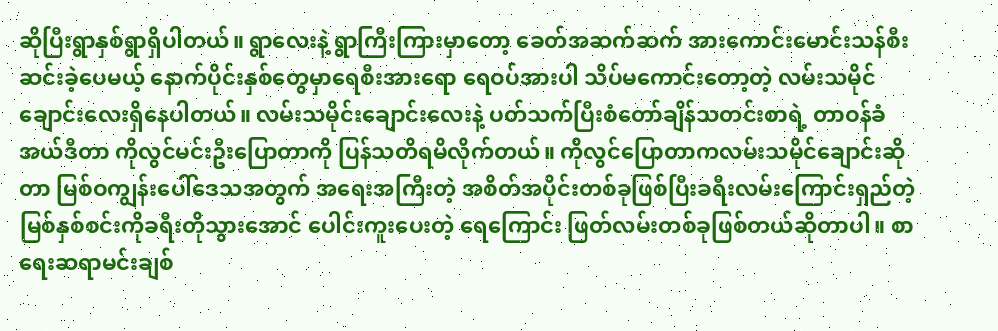ဆိုပြီးရွာနှစ်ရွာရှိပါတယ်။ ရွာလေးနဲ့ ရွာကြီးကြားမှာတော့ ခေတ်အဆက်ဆက် အားကောင်းမောင်းသန်စီးဆင်းခဲ့ပေမယ့် နောက်ပိုင်းနှစ်တွေမှာရေစီးအားရော ရေဝပ်အားပါ သိပ်မကောင်းတော့တဲ့ လမ်းသမိုင်ချောင်းလေးရှိနေပါတယ်။ လမ်းသမိုင်းချောင်းလေးနဲ့ ပတ်သက်ပြီးစံတော်ချိန်သတင်းစာရဲ့ တာဝန်ခံအယ်ဒီတာ ကိုလွင်မင်းဦးပြောတာကို ပြန်သတိရမိလိုက်တယ်။ ကိုလွင်ပြောတာကလမ်းသမိုင်ချောင်းဆိုတာ မြစ်ဝကျွန်းပေါ်ဒေသအတွက် အရေးအကြီးတဲ့ အစိတ်အပိုင်းတစ်ခုဖြစ်ပြီးခရီးလမ်းကြောင်းရှည်တဲ့ မြစ်နှစ်စင်းကိုခရီးတိုသွားအောင် ပေါင်းကူးပေးတဲ့ ရေကြောင်း ဖြတ်လမ်းတစ်ခုဖြစ်တယ်ဆိုတာပါ။ စာရေးဆရာမင်းချစ်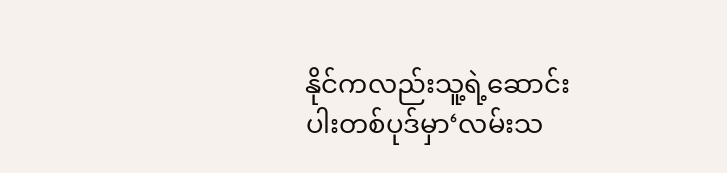နိုင်ကလည်းသူ့ရဲ့ဆောင်းပါးတစ်ပုဒ်မှာ‘လမ်းသ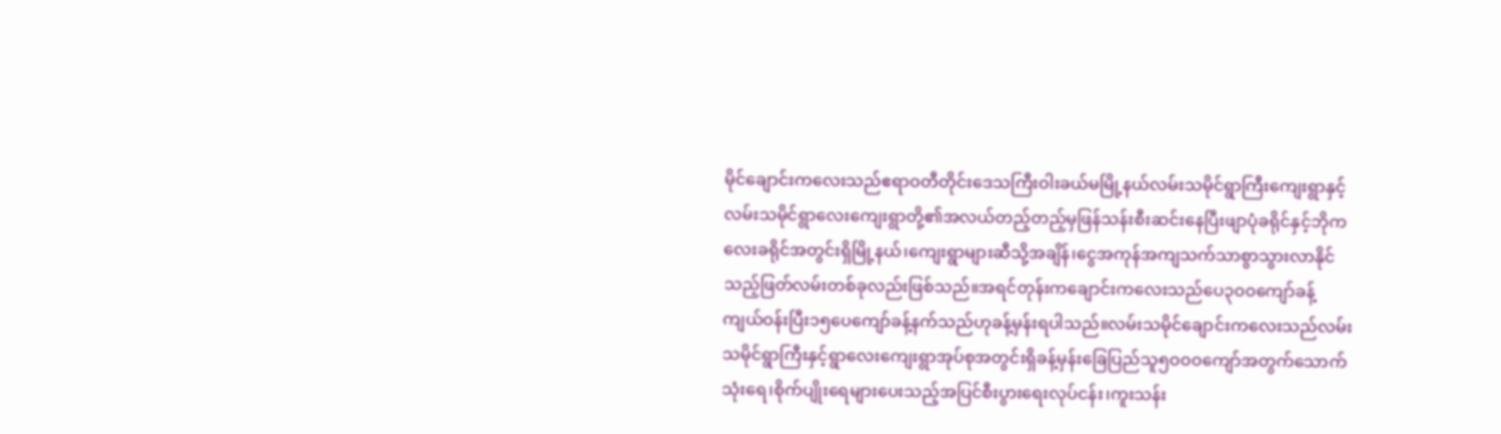မိုင်ချောင်းကလေးသည်ဧရာဝတီတိုင်းဒေသကြီးဝါးခယ်မမြို့နယ်လမ်းသမိုင်ရွာကြီးကျေးရွာနှင့်လမ်းသမိုင်ရွာလေးကျေးရွာတို့၏အလယ်တည့်တည့်မှဖြန်သန်းစီးဆင်းနေပြီးဖျာပုံခရိုင်နှင့်ဘိုကလေးခရိုင်အတွင်းရှိမြို့နယ်၊ကျေးရွာများဆီသို့အချိန်၊ငွေအကုန်အကျသက်သာစွာသွားလာနိုင်သည့်ဖြတ်လမ်းတစ်ခုလည်းဖြစ်သည်။အရင်တုန်းကချောင်းကလေးသည်ပေ၃ဝဝကျော်ခန့်ကျယ်ဝန်းပြီး၁၅ပေကျော်ခန့်နက်သည်ဟုခန့်မှန်းရပါသည်။လမ်းသမိုင်ချောင်းကလေးသည်လမ်းသမိုင်ရွာကြီးနှင့်ရွာလေးကျေးရွာအုပ်စုအတွင်းရှိခန့်မှန်းခြေပြည်သူ၅ဝဝဝကျော်အတွက်သောက်သုံးရေ၊စိုက်ပျိုးရေများပေးသည့်အပြင်စီးပွားရေးလုပ်ငန်း၊ကူးသန်း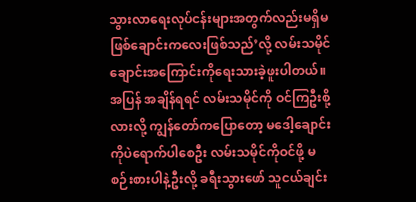သွားလာရေးလုပ်ငန်းများအတွက်လည်းမရှိမဖြစ်ချောင်းကလေးဖြစ်သည်’လို့ လမ်းသမိုင်ချောင်းအကြောင်းကိုရေးသားခဲ့ဖူးပါတယ်။
အပြန် အချိန်ရရင် လမ်းသမိုင်ကို ဝင်ကြဦးစို့လားလို့ ကျွန်တော်ကပြောတော့ မဒေါ့ချောင်းကိုပဲရောက်ပါစေဦး လမ်းသမိုင်ကိုဝင်ဖို့ မစဉ်းစားပါနဲ့ဦးလို့ ခရီးသွားဖော် သူငယ်ချင်း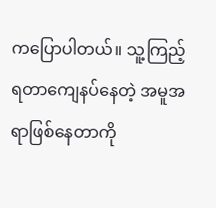ကပြောပါတယ်။ သူ့ကြည့်ရတာကျေနပ်နေတဲ့ အမူအရာဖြစ်နေတာကို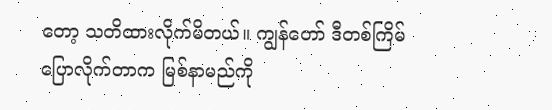တော့ သတိထားလိုက်မိတယ်။ ကျွန်တော် ဒီတစ်ကြိမ်ပြောလိုက်တာက မြစ်နာမည်ကို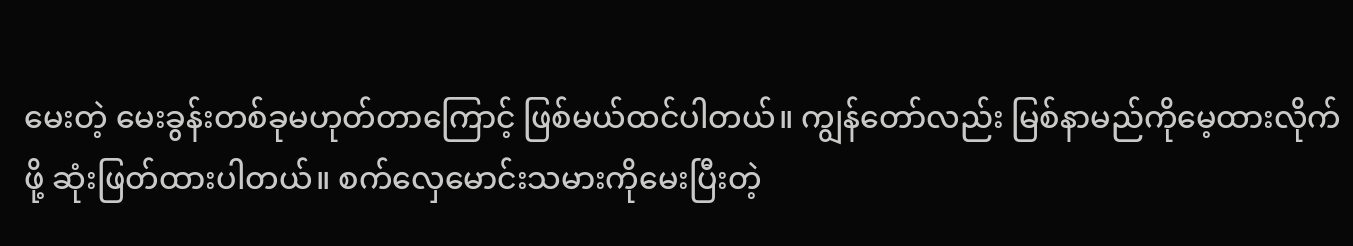မေးတဲ့ မေးခွန်းတစ်ခုမဟုတ်တာကြောင့် ဖြစ်မယ်ထင်ပါတယ်။ ကျွန်တော်လည်း မြစ်နာမည်ကိုမေ့ထားလိုက်ဖို့ ဆုံးဖြတ်ထားပါတယ်။ စက်လှေမောင်းသမားကိုမေးပြီးတဲ့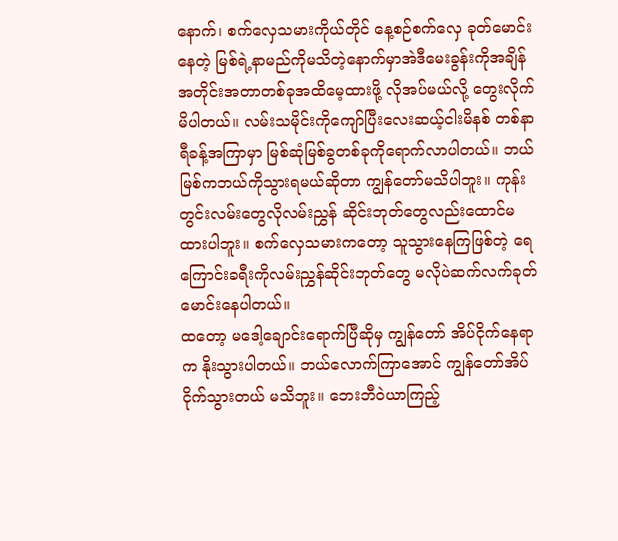နောက်၊ စက်လှေသမားကိုယ်တိုင် နေ့စဉ်စက်လှေ ခုတ်မောင်းနေတဲ့ မြစ်ရဲ့နာမည်ကိုမသိတဲ့နောက်မှာအဲဒီမေးခွန်းကိုအချိန်အတိုင်းအတာတစ်ခုအထိမေ့ထားဖို့ လိုအပ်မယ်လို့ တွေးလိုက်မိပါတယ်။ လမ်းသမိုင်းကိုကျော်ပြီးလေးဆယ့်ငါးမိနစ် တစ်နာရီခန့်အကြာမှာ မြစ်ဆုံမြစ်ခွတစ်ခုကိုရောက်လာပါတယ်။ ဘယ်မြစ်ကဘယ်ကိုသွားရမယ်ဆိုတာ ကျွန်တော်မသိပါဘူး။ ကုန်းတွင်းလမ်းတွေလိုလမ်းညွှန် ဆိုင်းဘုတ်တွေလည်းထောင်မထားပါဘူး။ စက်လှေသမားကတော့ သူသွားနေကြဖြစ်တဲ့ ရေကြောင်းခရီးကိုလမ်းညွှန်ဆိုင်းဘုတ်တွေ မလိုပဲဆက်လက်ခုတ်မောင်းနေပါတယ်။
ထတော့ မဒေါ့ချောင်းရောက်ပြီဆိုမှ ကျွန်တော် အိပ်ငိုက်နေရာက နိုးသွားပါတယ်။ ဘယ်လောက်ကြာအောင် ကျွန်တော်အိပ်ငိုက်သွားတယ် မသိဘူး။ ဘေးဘီဝဲယာကြည့်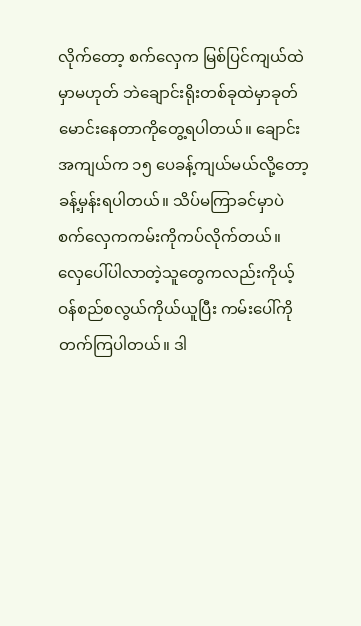လိုက်တော့ စက်လှေက မြစ်ပြင်ကျယ်ထဲမှာမဟုတ် ဘဲချောင်းရိုးတစ်ခုထဲမှာခုတ်မောင်းနေတာကိုတွေ့ရပါတယ်။ ချောင်းအကျယ်က ၁၅ ပေခန့်ကျယ်မယ်လို့တော့ ခန့်မှန်းရပါတယ်။ သိပ်မကြာခင်မှာပဲစက်လှေကကမ်းကိုကပ်လိုက်တယ်။ လှေပေါ်ပါလာတဲ့သူတွေကလည်းကိုယ့်ဝန်စည်စလွယ်ကိုယ်ယူပြီး ကမ်းပေါ်ကိုတက်ကြပါတယ်။ ဒါ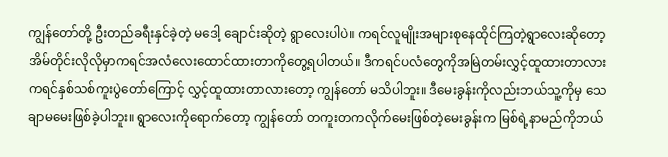ကျွန်တော်တို့ ဦးတည်ခရီးနှင်ခဲ့တဲ့ မဒေါ့ ချောင်းဆိုတဲ့ ရွာလေးပါပဲ။ ကရင်လူမျိုးအများစုနေထိုင်ကြတဲ့ရွာလေးဆိုတော့ အိမ်တိုင်းလိုလိုမှာကရင်အလံလေးထောင်ထားတာကိုတွေ့ရပါတယ်။ ဒီကရင်ပလံတွေကိုအမြဲတမ်းလွှင့်ထူထားတာလားကရင်နှစ်သစ်ကူးပွဲတော်ကြောင့် လွှင့်ထူထားတာလားတော့ ကျွန်တော် မသိပါဘူး။ ဒီမေးခွန်းကိုလည်းဘယ်သူ့ကိုမှ သေချာမမေးဖြစ်ခဲ့ပါဘူး။ ရွာလေးကိုရောက်တော့ ကျွန်တော် တကူးတကလိုက်မေးဖြစ်တဲ့မေးခွန်းက မြစ်ရဲ့နာမည်ကိုဘယ်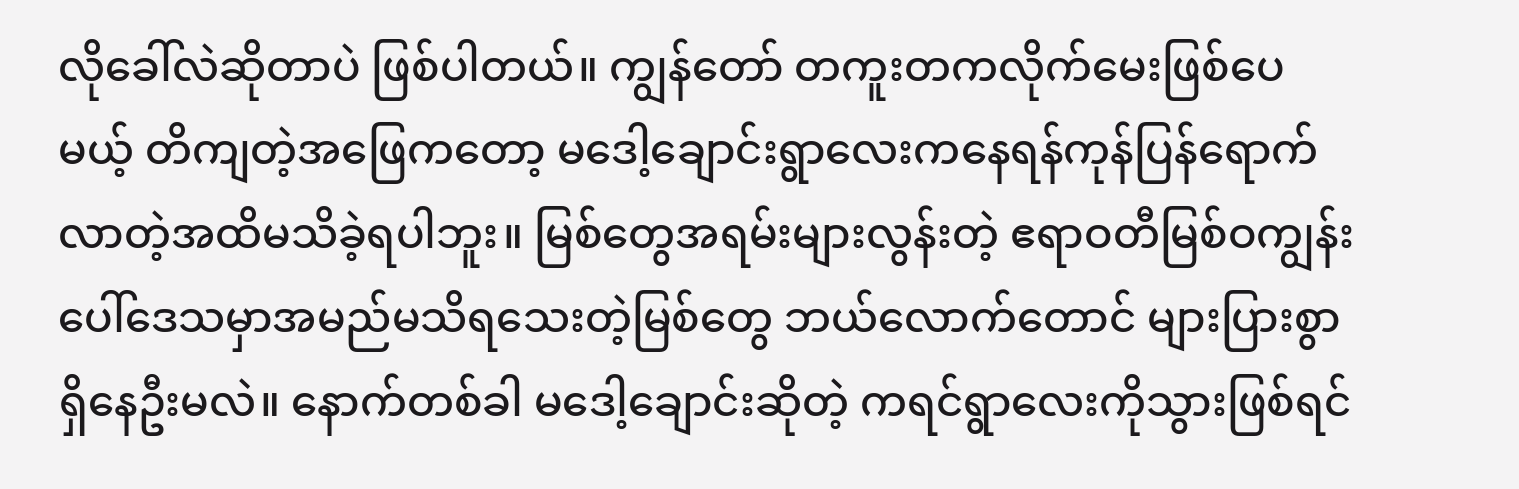လိုခေါ်လဲဆိုတာပဲ ဖြစ်ပါတယ်။ ကျွန်တော် တကူးတကလိုက်မေးဖြစ်ပေမယ့် တိကျတဲ့အဖြေကတော့ မဒေါ့ချောင်းရွာလေးကနေရန်ကုန်ပြန်ရောက်လာတဲ့အထိမသိခဲ့ရပါဘူး။ မြစ်တွေအရမ်းများလွန်းတဲ့ ဧရာဝတီမြစ်ဝကျွန်းပေါ်ဒေသမှာအမည်မသိရသေးတဲ့မြစ်တွေ ဘယ်လောက်တောင် များပြားစွာရှိနေဦးမလဲ။ နောက်တစ်ခါ မဒေါ့ချောင်းဆိုတဲ့ ကရင်ရွာလေးကိုသွားဖြစ်ရင်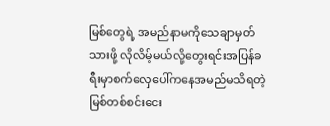မြစ်တွေရဲ့ အမည်နာမကိုသေချာမှတ်သားဖို့ လိုလိမ့်မယ်လို့တွေးရင်းအပြန်ခရီးမှာစက်လှေပေါ်ကနေအမည်မသိရတဲ့ မြစ်တစ်စင်းငေး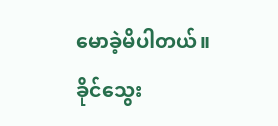မောခဲ့မိပါတယ်။
ခိုင်သွေး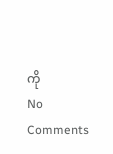ကို
No Comments